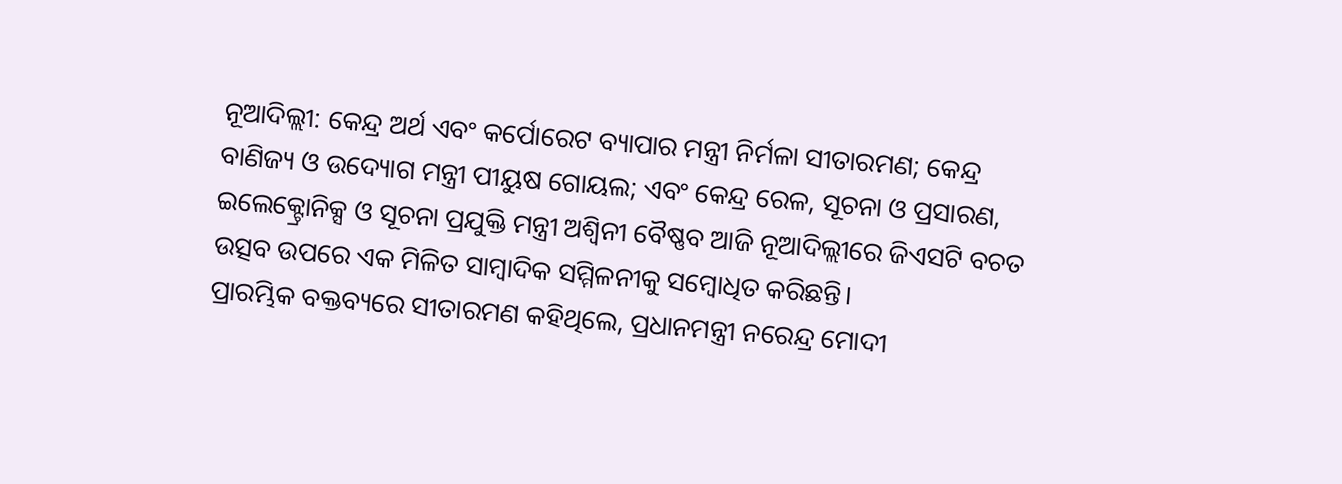ନୂଆଦିଲ୍ଲୀ: କେନ୍ଦ୍ର ଅର୍ଥ ଏବଂ କର୍ପୋରେଟ ବ୍ୟାପାର ମନ୍ତ୍ରୀ ନିର୍ମଳା ସୀତାରମଣ; କେନ୍ଦ୍ର ବାଣିଜ୍ୟ ଓ ଉଦ୍ୟୋଗ ମନ୍ତ୍ରୀ ପୀୟୁଷ ଗୋୟଲ; ଏବଂ କେନ୍ଦ୍ର ରେଳ, ସୂଚନା ଓ ପ୍ରସାରଣ, ଇଲେକ୍ଟ୍ରୋନିକ୍ସ ଓ ସୂଚନା ପ୍ରଯୁକ୍ତି ମନ୍ତ୍ରୀ ଅଶ୍ୱିନୀ ବୈଷ୍ଣବ ଆଜି ନୂଆଦିଲ୍ଲୀରେ ଜିଏସଟି ବଚତ ଉତ୍ସବ ଉପରେ ଏକ ମିଳିତ ସାମ୍ବାଦିକ ସମ୍ମିଳନୀକୁ ସମ୍ବୋଧିତ କରିଛନ୍ତି।
ପ୍ରାରମ୍ଭିକ ବକ୍ତବ୍ୟରେ ସୀତାରମଣ କହିଥିଲେ, ପ୍ରଧାନମନ୍ତ୍ରୀ ନରେନ୍ଦ୍ର ମୋଦୀ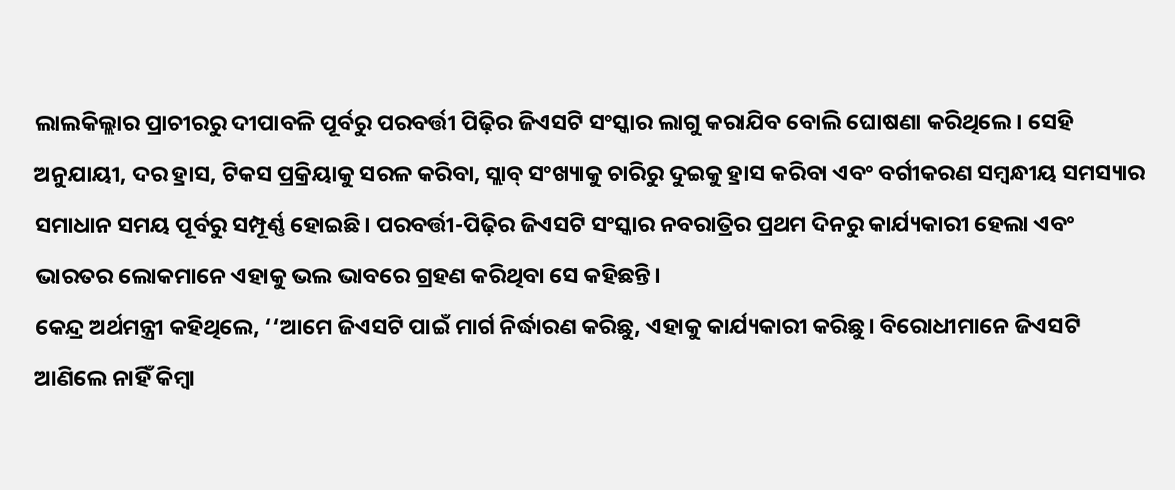ଲାଲକିଲ୍ଲାର ପ୍ରାଚୀରରୁ ଦୀପାବଳି ପୂର୍ବରୁ ପରବର୍ତ୍ତୀ ପିଢ଼ିର ଜିଏସଟି ସଂସ୍କାର ଲାଗୁ କରାଯିବ ବୋଲି ଘୋଷଣା କରିଥିଲେ। ସେହି ଅନୁଯାୟୀ, ଦର ହ୍ରାସ, ଟିକସ ପ୍ରକ୍ରିୟାକୁ ସରଳ କରିବା, ସ୍ଲାବ୍ ସଂଖ୍ୟାକୁ ଚାରିରୁ ଦୁଇକୁ ହ୍ରାସ କରିବା ଏବଂ ବର୍ଗୀକରଣ ସମ୍ବନ୍ଧୀୟ ସମସ୍ୟାର ସମାଧାନ ସମୟ ପୂର୍ବରୁ ସମ୍ପୂର୍ଣ୍ଣ ହୋଇଛି। ପରବର୍ତ୍ତୀ-ପିଢ଼ିର ଜିଏସଟି ସଂସ୍କାର ନବରାତ୍ରିର ପ୍ରଥମ ଦିନରୁ କାର୍ଯ୍ୟକାରୀ ହେଲା ଏବଂ ଭାରତର ଲୋକମାନେ ଏହାକୁ ଭଲ ଭାବରେ ଗ୍ରହଣ କରିଥିବା ସେ କହିଛନ୍ତି।
କେନ୍ଦ୍ର ଅର୍ଥମନ୍ତ୍ରୀ କହିଥିଲେ, ‘‘ଆମେ ଜିଏସଟି ପାଇଁ ମାର୍ଗ ନିର୍ଦ୍ଧାରଣ କରିଛୁ, ଏହାକୁ କାର୍ଯ୍ୟକାରୀ କରିଛୁ। ବିରୋଧୀମାନେ ଜିଏସଟି ଆଣିଲେ ନାହିଁ କିମ୍ବା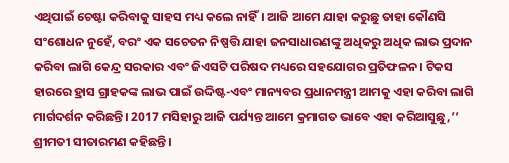ଏଥିପାଇଁ ଚେଷ୍ଟା କରିବାକୁ ସାହସ ମଧ୍ୟ କଲେ ନାହିଁ। ଆଜି ଆମେ ଯାହା କରୁଛୁ ତାହା କୌଣସି ସଂଶୋଧନ ନୁହେଁ, ବରଂ ଏକ ସଚେତନ ନିଷ୍ପତ୍ତି ଯାହା ଜନସାଧାରଣଙ୍କୁ ଅଧିକରୁ ଅଧିକ ଲାଭ ପ୍ରଦାନ କରିବା ଲାଗି କେନ୍ଦ୍ର ସରକାର ଏବଂ ଜିଏସଟି ପରିଷଦ ମଧ୍ୟରେ ସହଯୋଗର ପ୍ରତିଫଳନ। ଟିକସ ହାରରେ ହ୍ରାସ ଗ୍ରାହକଙ୍କ ଲାଭ ପାଇଁ ଉଦ୍ଦିଷ୍ଟ-ଏବଂ ମାନ୍ୟବର ପ୍ରଧାନମନ୍ତ୍ରୀ ଆମକୁ ଏହା କରିବା ଲାଗି ମାର୍ଗଦର୍ଶନ କରିଛନ୍ତି। 2017 ମସିହାରୁ ଆଜି ପର୍ଯ୍ୟନ୍ତ ଆମେ କ୍ରମାଗତ ଭାବେ ଏହା କରିଆସୁଛୁ,’’ ଶ୍ରୀମତୀ ସୀତାରମଣ କହିଛନ୍ତି।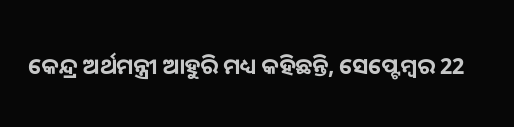କେନ୍ଦ୍ର ଅର୍ଥମନ୍ତ୍ରୀ ଆହୁରି ମଧ୍ୟ କହିଛନ୍ତି, ସେପ୍ଟେମ୍ବର 22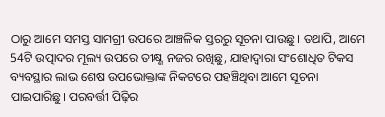ଠାରୁ ଆମେ ସମସ୍ତ ସାମଗ୍ରୀ ଉପରେ ଆଞ୍ଚଳିକ ସ୍ତରରୁ ସୂଚନା ପାଉଛୁ। ତଥାପି, ଆମେ 54ଟି ଉତ୍ପାଦର ମୂଲ୍ୟ ଉପରେ ତୀକ୍ଷ୍ଣ ନଜର ରଖିଛୁ, ଯାହାଦ୍ୱାରା ସଂଶୋଧିତ ଟିକସ ବ୍ୟବସ୍ଥାର ଲାଭ ଶେଷ ଉପଭୋକ୍ତାଙ୍କ ନିକଟରେ ପହଞ୍ଚିଥିବା ଆମେ ସୂଚନା ପାଇପାରିଛୁ। ପରବର୍ତ୍ତୀ ପିଢ଼ିର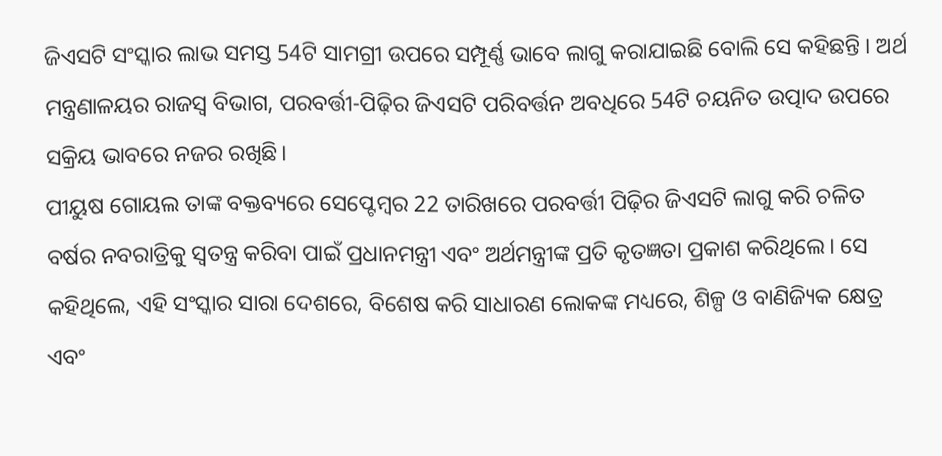ଜିଏସଟି ସଂସ୍କାର ଲାଭ ସମସ୍ତ 54ଟି ସାମଗ୍ରୀ ଉପରେ ସମ୍ପୂର୍ଣ୍ଣ ଭାବେ ଲାଗୁ କରାଯାଇଛି ବୋଲି ସେ କହିଛନ୍ତି । ଅର୍ଥ ମନ୍ତ୍ରଣାଳୟର ରାଜସ୍ୱ ବିଭାଗ, ପରବର୍ତ୍ତୀ-ପିଢ଼ିର ଜିଏସଟି ପରିବର୍ତ୍ତନ ଅବଧିରେ 54ଟି ଚୟନିତ ଉତ୍ପାଦ ଉପରେ ସକ୍ରିୟ ଭାବରେ ନଜର ରଖିଛି।
ପୀୟୁଷ ଗୋୟଲ ତାଙ୍କ ବକ୍ତବ୍ୟରେ ସେପ୍ଟେମ୍ବର 22 ତାରିଖରେ ପରବର୍ତ୍ତୀ ପିଢ଼ିର ଜିଏସଟି ଲାଗୁ କରି ଚଳିତ ବର୍ଷର ନବରାତ୍ରିକୁ ସ୍ୱତନ୍ତ୍ର କରିବା ପାଇଁ ପ୍ରଧାନମନ୍ତ୍ରୀ ଏବଂ ଅର୍ଥମନ୍ତ୍ରୀଙ୍କ ପ୍ରତି କୃତଜ୍ଞତା ପ୍ରକାଶ କରିଥିଲେ। ସେ କହିଥିଲେ, ଏହି ସଂସ୍କାର ସାରା ଦେଶରେ, ବିଶେଷ କରି ସାଧାରଣ ଲୋକଙ୍କ ମଧ୍ୟରେ, ଶିଳ୍ପ ଓ ବାଣିଜ୍ୟିକ କ୍ଷେତ୍ର ଏବଂ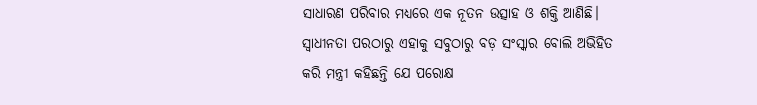ସାଧାରଣ ପରିବାର ମଧ୍ୟରେ ଏକ ନୂତନ ଉତ୍ସାହ ଓ ଶକ୍ତି ଆଣିଛି। ସ୍ୱାଧୀନତା ପରଠାରୁ ଏହାକୁ ସବୁଠାରୁ ବଡ଼ ସଂସ୍କାର ବୋଲି ଅଭିହିତ କରି ମନ୍ତ୍ରୀ କହିଛନ୍ତି ଯେ ପରୋକ୍ଷ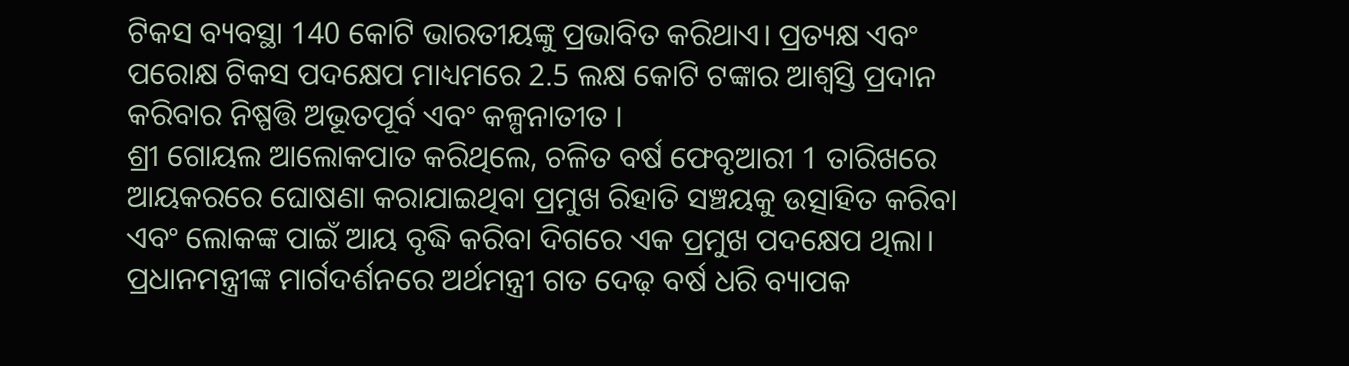ଟିକସ ବ୍ୟବସ୍ଥା 140 କୋଟି ଭାରତୀୟଙ୍କୁ ପ୍ରଭାବିତ କରିଥାଏ। ପ୍ରତ୍ୟକ୍ଷ ଏବଂ ପରୋକ୍ଷ ଟିକସ ପଦକ୍ଷେପ ମାଧ୍ୟମରେ 2.5 ଲକ୍ଷ କୋଟି ଟଙ୍କାର ଆଶ୍ୱସ୍ତି ପ୍ରଦାନ କରିବାର ନିଷ୍ପତ୍ତି ଅଭୂତପୂର୍ବ ଏବଂ କଳ୍ପନାତୀତ ।
ଶ୍ରୀ ଗୋୟଲ ଆଲୋକପାତ କରିଥିଲେ, ଚଳିତ ବର୍ଷ ଫେବୃଆରୀ 1 ତାରିଖରେ ଆୟକରରେ ଘୋଷଣା କରାଯାଇଥିବା ପ୍ରମୁଖ ରିହାତି ସଞ୍ଚୟକୁ ଉତ୍ସାହିତ କରିବା ଏବଂ ଲୋକଙ୍କ ପାଇଁ ଆୟ ବୃଦ୍ଧି କରିବା ଦିଗରେ ଏକ ପ୍ରମୁଖ ପଦକ୍ଷେପ ଥିଲା। ପ୍ରଧାନମନ୍ତ୍ରୀଙ୍କ ମାର୍ଗଦର୍ଶନରେ ଅର୍ଥମନ୍ତ୍ରୀ ଗତ ଦେଢ଼ ବର୍ଷ ଧରି ବ୍ୟାପକ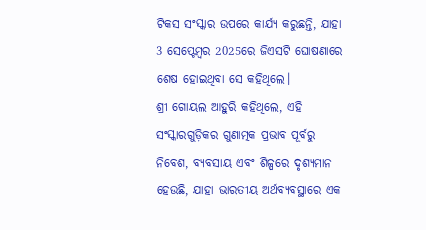ଟିକସ ସଂସ୍କାର ଉପରେ କାର୍ଯ୍ୟ କରୁଛନ୍ତି, ଯାହା 3 ସେପ୍ଟେମ୍ବର 2025ରେ ଜିଏସଟି ଘୋଷଣାରେ ଶେଷ ହୋଇଥିବା ସେ କହିଥିଲେ।
ଶ୍ରୀ ଗୋୟଲ ଆହୁରି କହିଥିଲେ, ଏହି ସଂସ୍କାରଗୁଡ଼ିକର ଗୁଣାତ୍ମକ ପ୍ରଭାବ ପୂର୍ବରୁ ନିବେଶ, ବ୍ୟବସାୟ ଏବଂ ଶିଳ୍ପରେ ଦୃଶ୍ୟମାନ ହେଉଛି, ଯାହା ଭାରତୀୟ ଅର୍ଥବ୍ୟବସ୍ଥାରେ ଏକ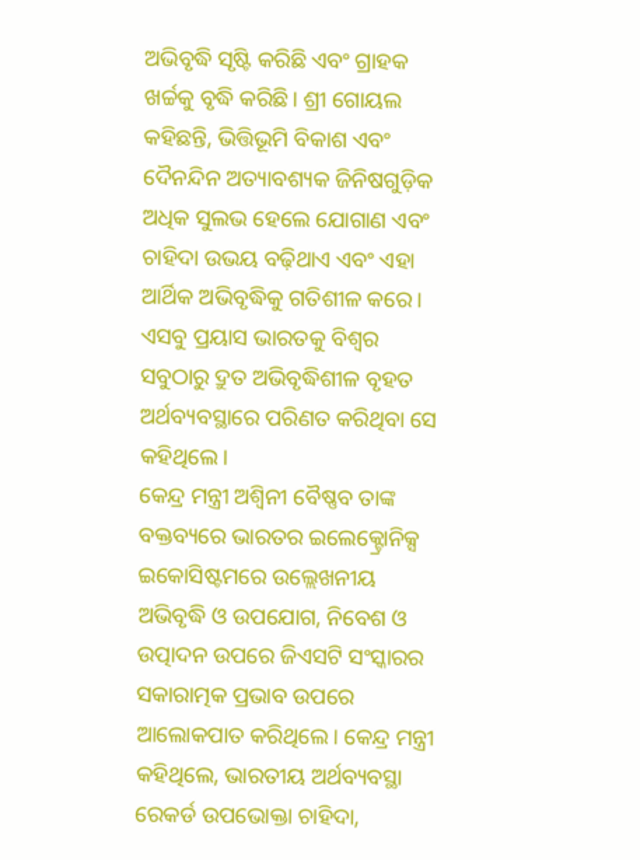ଅଭିବୃଦ୍ଧି ସୃଷ୍ଟି କରିଛି ଏବଂ ଗ୍ରାହକ ଖର୍ଚ୍ଚକୁ ବୃଦ୍ଧି କରିଛି। ଶ୍ରୀ ଗୋୟଲ କହିଛନ୍ତି, ଭିତ୍ତିଭୂମି ବିକାଶ ଏବଂ ଦୈନନ୍ଦିନ ଅତ୍ୟାବଶ୍ୟକ ଜିନିଷଗୁଡ଼ିକ ଅଧିକ ସୁଲଭ ହେଲେ ଯୋଗାଣ ଏବଂ ଚାହିଦା ଉଭୟ ବଢ଼ିଥାଏ ଏବଂ ଏହା ଆର୍ଥିକ ଅଭିବୃଦ୍ଧିକୁ ଗତିଶୀଳ କରେ। ଏସବୁ ପ୍ରୟାସ ଭାରତକୁ ବିଶ୍ୱର ସବୁଠାରୁ ଦ୍ରୁତ ଅଭିବୃଦ୍ଧିଶୀଳ ବୃହତ ଅର୍ଥବ୍ୟବସ୍ଥାରେ ପରିଣତ କରିଥିବା ସେ କହିଥିଲେ।
କେନ୍ଦ୍ର ମନ୍ତ୍ରୀ ଅଶ୍ୱିନୀ ବୈଷ୍ଣବ ତାଙ୍କ ବକ୍ତବ୍ୟରେ ଭାରତର ଇଲେକ୍ଟ୍ରୋନିକ୍ସ ଇକୋସିଷ୍ଟମରେ ଉଲ୍ଲେଖନୀୟ ଅଭିବୃଦ୍ଧି ଓ ଉପଯୋଗ, ନିବେଶ ଓ ଉତ୍ପାଦନ ଉପରେ ଜିଏସଟି ସଂସ୍କାରର ସକାରାତ୍ମକ ପ୍ରଭାବ ଉପରେ ଆଲୋକପାତ କରିଥିଲେ। କେନ୍ଦ୍ର ମନ୍ତ୍ରୀ କହିଥିଲେ, ଭାରତୀୟ ଅର୍ଥବ୍ୟବସ୍ଥା ରେକର୍ଡ ଉପଭୋକ୍ତା ଚାହିଦା,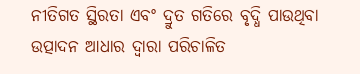ନୀତିଗତ ସ୍ଥିରତା ଏବଂ ଦ୍ରୁତ ଗତିରେ ବୃଦ୍ଧି ପାଉଥିବା ଉତ୍ପାଦନ ଆଧାର ଦ୍ୱାରା ପରିଚାଳିତ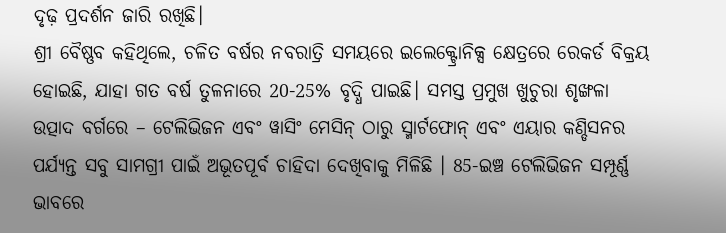ଦୃଢ଼ ପ୍ରଦର୍ଶନ ଜାରି ରଖିଛି।
ଶ୍ରୀ ବୈଷ୍ଣବ କହିଥିଲେ, ଚଳିତ ବର୍ଷର ନବରାତ୍ରି ସମୟରେ ଇଲେକ୍ଟ୍ରୋନିକ୍ସ କ୍ଷେତ୍ରରେ ରେକର୍ଡ ବିକ୍ରୟ ହୋଇଛି, ଯାହା ଗତ ବର୍ଷ ତୁଳନାରେ 20-25% ବୃଦ୍ଧି ପାଇଛି। ସମସ୍ତ ପ୍ରମୁଖ ଖୁଚୁରା ଶୃଙ୍ଖଳା ଉତ୍ପାଦ ବର୍ଗରେ – ଟେଲିଭିଜନ ଏବଂ ୱାସିଂ ମେସିନ୍ ଠାରୁ ସ୍ମାର୍ଟଫୋନ୍ ଏବଂ ଏୟାର କଣ୍ଡିସନର ପର୍ଯ୍ୟନ୍ତ ସବୁ ସାମଗ୍ରୀ ପାଇଁ ଅଭୂତପୂର୍ବ ଚାହିଦା ଦେଖିବାକୁ ମିଳିଛି । 85-ଇଞ୍ଚ ଟେଲିଭିଜନ ସମ୍ପୂର୍ଣ୍ଣ ଭାବରେ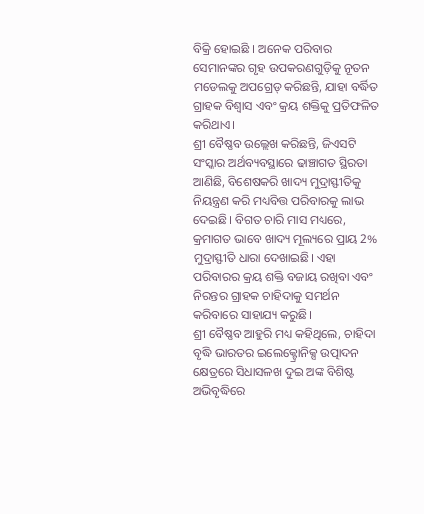ବିକ୍ରି ହୋଇଛି । ଅନେକ ପରିବାର ସେମାନଙ୍କର ଗୃହ ଉପକରଣଗୁଡ଼ିକୁ ନୂତନ ମଡେଲକୁ ଅପଗ୍ରେଡ୍ କରିଛନ୍ତି, ଯାହା ବର୍ଦ୍ଧିତ ଗ୍ରାହକ ବିଶ୍ୱାସ ଏବଂ କ୍ରୟ ଶକ୍ତିକୁ ପ୍ରତିଫଳିତ କରିଥାଏ।
ଶ୍ରୀ ବୈଷ୍ଣବ ଉଲ୍ଲେଖ କରିଛନ୍ତି, ଜିଏସଟି ସଂସ୍କାର ଅର୍ଥବ୍ୟବସ୍ଥାରେ ଢାଞ୍ଚାଗତ ସ୍ଥିରତା ଆଣିଛି, ବିଶେଷକରି ଖାଦ୍ୟ ମୁଦ୍ରାସ୍ଫୀତିକୁ ନିୟନ୍ତ୍ରଣ କରି ମଧ୍ୟବିତ୍ତ ପରିବାରକୁ ଲାଭ ଦେଇଛି। ବିଗତ ଚାରି ମାସ ମଧ୍ୟରେ, କ୍ରମାଗତ ଭାବେ ଖାଦ୍ୟ ମୂଲ୍ୟରେ ପ୍ରାୟ 2% ମୁଦ୍ରାସ୍ଫୀତି ଧାରା ଦେଖାଇଛି। ଏହା ପରିବାରର କ୍ରୟ ଶକ୍ତି ବଜାୟ ରଖିବା ଏବଂ ନିରନ୍ତର ଗ୍ରାହକ ଚାହିଦାକୁ ସମର୍ଥନ କରିବାରେ ସାହାଯ୍ୟ କରୁଛି।
ଶ୍ରୀ ବୈଷ୍ଣବ ଆହୁରି ମଧ୍ୟ କହିଥିଲେ, ଚାହିଦା ବୃଦ୍ଧି ଭାରତର ଇଲେକ୍ଟ୍ରୋନିକ୍ସ ଉତ୍ପାଦନ କ୍ଷେତ୍ରରେ ସିଧାସଳଖ ଦୁଇ ଅଙ୍କ ବିଶିଷ୍ଟ ଅଭିବୃଦ୍ଧିରେ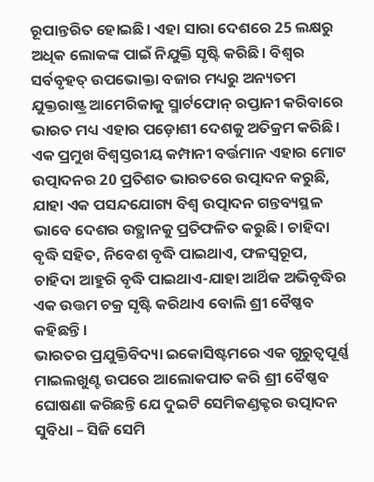ରୂପାନ୍ତରିତ ହୋଇଛି। ଏହା ସାରା ଦେଶରେ 25 ଲକ୍ଷରୁ ଅଧିକ ଲୋକଙ୍କ ପାଇଁ ନିଯୁକ୍ତି ସୃଷ୍ଟି କରିଛି। ବିଶ୍ୱର ସର୍ବବୃହତ୍ ଉପଭୋକ୍ତା ବଜାର ମଧ୍ୟରୁ ଅନ୍ୟତମ ଯୁକ୍ତରାଷ୍ଟ୍ର ଆମେରିକାକୁ ସ୍ମାର୍ଟଫୋନ୍ ରପ୍ତାନୀ କରିବାରେ ଭାରତ ମଧ୍ୟ ଏହାର ପଡ଼ୋଶୀ ଦେଶକୁ ଅତିକ୍ରମ କରିଛି। ଏକ ପ୍ରମୁଖ ବିଶ୍ୱସ୍ତରୀୟ କମ୍ପାନୀ ବର୍ତ୍ତମାନ ଏହାର ମୋଟ ଉତ୍ପାଦନର 20 ପ୍ରତିଶତ ଭାରତରେ ଉତ୍ପାଦନ କରୁଛି, ଯାହା ଏକ ପସନ୍ଦଯୋଗ୍ୟ ବିଶ୍ୱ ଉତ୍ପାଦନ ଗନ୍ତବ୍ୟସ୍ଥଳ ଭାବେ ଦେଶର ଉତ୍ଥାନକୁ ପ୍ରତିଫଳିତ କରୁଛି। ଚାହିଦା ବୃଦ୍ଧି ସହିତ, ନିବେଶ ବୃଦ୍ଧି ପାଇଥାଏ, ଫଳସ୍ୱରୂପ, ଚାହିଦା ଆହୁରି ବୃଦ୍ଧି ପାଇଥାଏ-ଯାହା ଆର୍ଥିକ ଅଭିବୃଦ୍ଧିର ଏକ ଉତ୍ତମ ଚକ୍ର ସୃଷ୍ଟି କରିଥାଏ ବୋଲି ଶ୍ରୀ ବୈଷ୍ଣବ କହିଛନ୍ତି।
ଭାରତର ପ୍ରଯୁକ୍ତିବିଦ୍ୟା ଇକୋସିଷ୍ଟମରେ ଏକ ଗୁରୁତ୍ୱପୂର୍ଣ୍ଣ ମାଇଲଖୁଣ୍ଟ ଉପରେ ଆଲୋକପାତ କରି ଶ୍ରୀ ବୈଷ୍ଣବ ଘୋଷଣା କରିଛନ୍ତି ଯେ ଦୁଇଟି ସେମିକଣ୍ଡକ୍ଟର ଉତ୍ପାଦନ ସୁବିଧା – ସିଜି ସେମି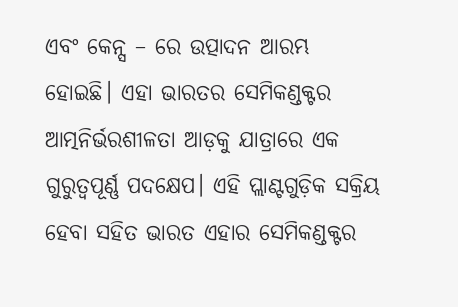ଏବଂ କେନ୍ସ – ରେ ଉତ୍ପାଦନ ଆରମ୍ଭ ହୋଇଛି। ଏହା ଭାରତର ସେମିକଣ୍ଡକ୍ଟର ଆତ୍ମନିର୍ଭରଶୀଳତା ଆଡ଼କୁ ଯାତ୍ରାରେ ଏକ ଗୁରୁତ୍ୱପୂର୍ଣ୍ଣ ପଦକ୍ଷେପ। ଏହି ପ୍ଲାଣ୍ଟଗୁଡ଼ିକ ସକ୍ରିୟ ହେବା ସହିତ ଭାରତ ଏହାର ସେମିକଣ୍ଡକ୍ଟର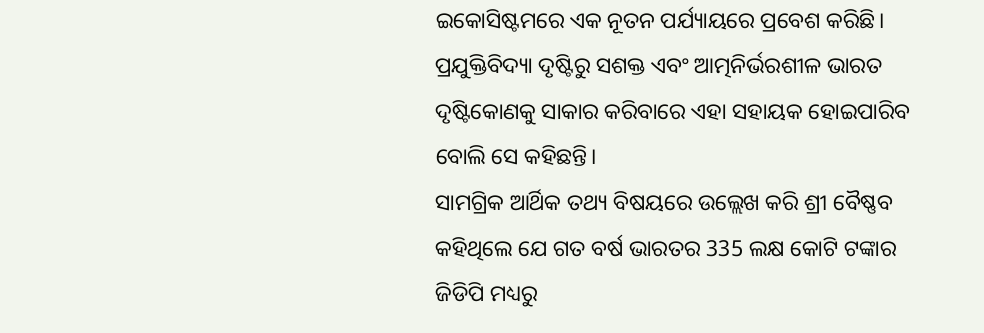ଇକୋସିଷ୍ଟମରେ ଏକ ନୂତନ ପର୍ଯ୍ୟାୟରେ ପ୍ରବେଶ କରିଛି। ପ୍ରଯୁକ୍ତିବିଦ୍ୟା ଦୃଷ୍ଟିରୁ ସଶକ୍ତ ଏବଂ ଆତ୍ମନିର୍ଭରଶୀଳ ଭାରତ ଦୃଷ୍ଟିକୋଣକୁ ସାକାର କରିବାରେ ଏହା ସହାୟକ ହୋଇପାରିବ ବୋଲି ସେ କହିଛନ୍ତି।
ସାମଗ୍ରିକ ଆର୍ଥିକ ତଥ୍ୟ ବିଷୟରେ ଉଲ୍ଲେଖ କରି ଶ୍ରୀ ବୈଷ୍ଣବ କହିଥିଲେ ଯେ ଗତ ବର୍ଷ ଭାରତର 335 ଲକ୍ଷ କୋଟି ଟଙ୍କାର ଜିଡିପି ମଧ୍ୟରୁ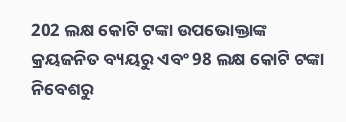202 ଲକ୍ଷ କୋଟି ଟଙ୍କା ଉପଭୋକ୍ତାଙ୍କ କ୍ରୟଜନିତ ବ୍ୟୟରୁ ଏବଂ 98 ଲକ୍ଷ କୋଟି ଟଙ୍କା ନିବେଶରୁ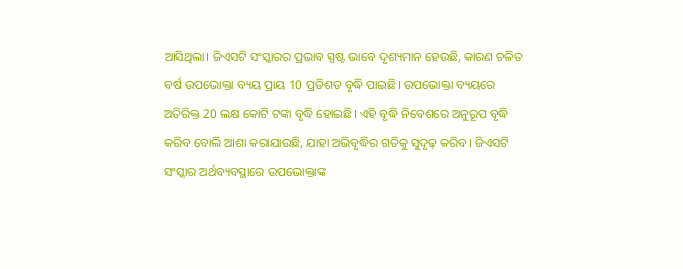ଆସିଥିଲା। ଜିଏସଟି ସଂସ୍କାରର ପ୍ରଭାବ ସ୍ପଷ୍ଟ ଭାବେ ଦୃଶ୍ୟମାନ ହେଉଛି, କାରଣ ଚଳିତ ବର୍ଷ ଉପଭୋକ୍ତା ବ୍ୟୟ ପ୍ରାୟ 10 ପ୍ରତିଶତ ବୃଦ୍ଧି ପାଇଛି। ଉପଭୋକ୍ତା ବ୍ୟୟରେ ଅତିରିକ୍ତ 20 ଲକ୍ଷ କୋଟି ଟଙ୍କା ବୃଦ୍ଧି ହୋଇଛି। ଏହି ବୃଦ୍ଧି ନିବେଶରେ ଅନୁରୂପ ବୃଦ୍ଧି କରିବ ବୋଲି ଆଶା କରାଯାଉଛି, ଯାହା ଅଭିବୃଦ୍ଧିର ଗତିକୁ ସୁଦୃଢ଼ କରିବ। ଜିଏସଟି ସଂସ୍କାର ଅର୍ଥବ୍ୟବସ୍ଥାରେ ଉପଭୋକ୍ତାଙ୍କ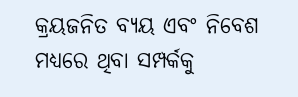କ୍ରୟଜନିତ ବ୍ୟୟ ଏବଂ ନିବେଶ ମଧ୍ୟରେ ଥିବା ସମ୍ପର୍କକୁ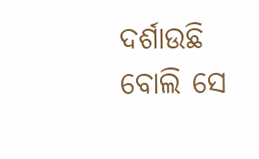ଦର୍ଶାଉଛି ବୋଲି ସେ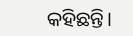କହିଛନ୍ତି।